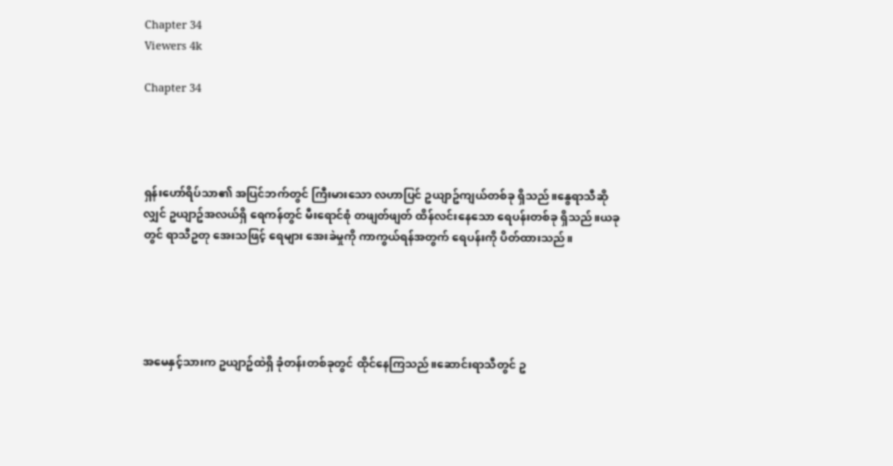Chapter 34
Viewers 4k

Chapter 34




ရှန်းဟော်ရိပ်သာ၏ အပြင်ဘက်တွင် ကြီးမားသော လဟာပြင် ဥယျာဥ်ကျယ်တစ်ခု ရှိသည်။နွေရာသီဆိုလျှင် ဥယျာဥ်အလယ်ရှိ ရေကန်တွင် မီးရောင်စုံ တဖျတ်ဖျတ် ထိန်လင်းနေသော ရေပန်းတစ်ခု ရှိသည်။ယခုတွင် ရာသီဥတု အေးသဖြင့် ရေများ အေးခဲမှုကို ကာကွယ်ရန်အတွက် ရေပန်းကို ပိတ်ထားသည်။





အမေနှင့်သားက ဥယျာဥ်ထဲရှိ ခုံတန်းတစ်ခုတွင် ထိုင်နေကြသည်။ဆောင်းရာသီတွင် ဥ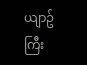ယျာဥ်ကြီး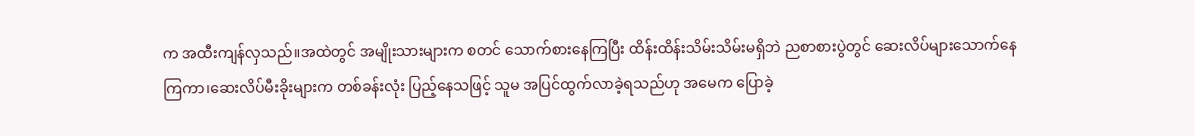က အထီးကျန်လှသည်။အထဲတွင် အမျိုးသားများက စတင် သောက်စားနေကြပြီး ထိန်းထိန်းသိမ်းသိမ်းမရှိဘဲ ညစာစားပွဲတွင် ဆေးလိပ်များသောက်နေကြကာ၊ဆေးလိပ်မီးခိုးများက တစ်ခန်းလုံး ပြည့်နေသဖြင့် သူမ အပြင်ထွက်လာခဲ့ရသည်ဟု အမေက ပြောခဲ့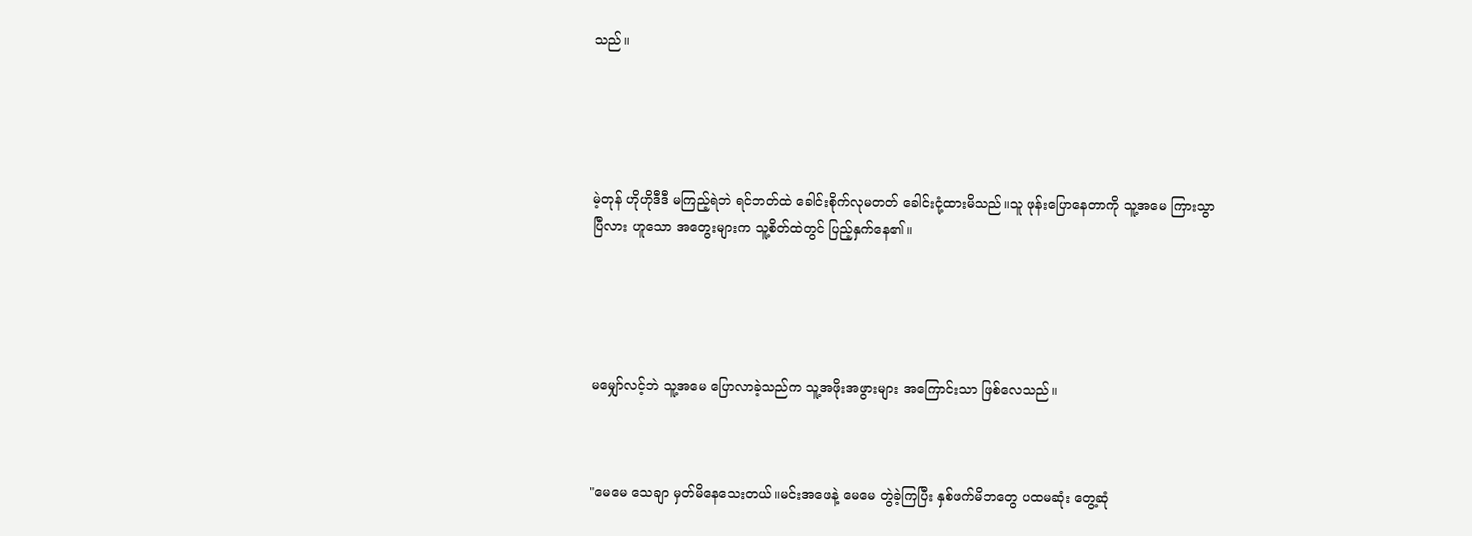သည်။





မဲ့တုန် ဟိုဟိုဒီဒီ မကြည့်ရဲဘဲ ရင်ဘတ်ထဲ ခေါင်းစိုက်လုမတတ် ခေါင်းငုံ့ထားမိသည်။သူ ဖုန်းပြောနေတာကို သူ့အမေ ကြားသွာပြီလား ဟူသော အတွေးများက သူ့စိတ်ထဲတွင် ပြည့်နှက်နေ၏။





မမျှော်လင့်ဘဲ သူ့အမေ ပြောလာခဲ့သည်က သူ့အဖိုးအဖွားများ အကြောင်းသာ ဖြစ်လေသည်။



"မေမေ သေချာ မှတ်မိနေသေးတယ်။မင်းအဖေနဲ့ မေမေ တွဲခဲ့ကြပြီး နှစ်ဖက်မိဘတွေ ပထမဆုံး တွေ့ဆုံ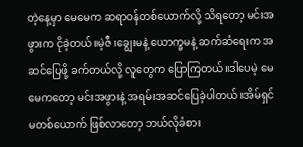တဲ့နေ့မှာ မေမေက ဆရာဝန်တစ်ယောက်လို့ သိရတော့ မင်းအဖွားက ငိုခဲ့တယ်။မဲ့ဇီ ၊ချွေးမနဲ့ ယောက္ခမနဲ့ ဆက်ဆံရေးက အဆင်ပြေဖို့ ခက်တယ်လို့ လူတွေက ပြောကြတယ်။ဒါပေမဲ့ မေမေကတော့ မင်းအဖွားနဲ့ အရမ်းအဆင်ပြေခဲ့ပါတယ်။အိမ်ရှင်မတစ်ယောက် ဖြစ်လာတော့ ဘယ်လိုခံစား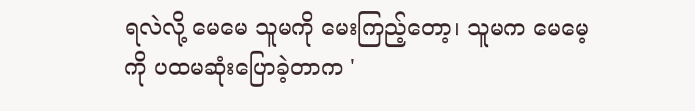ရလဲလို့ မေမေ သူမကို မေးကြည့်တော့၊ သူမက မေမေ့ကို ပထမဆုံးပြောခဲ့တာက '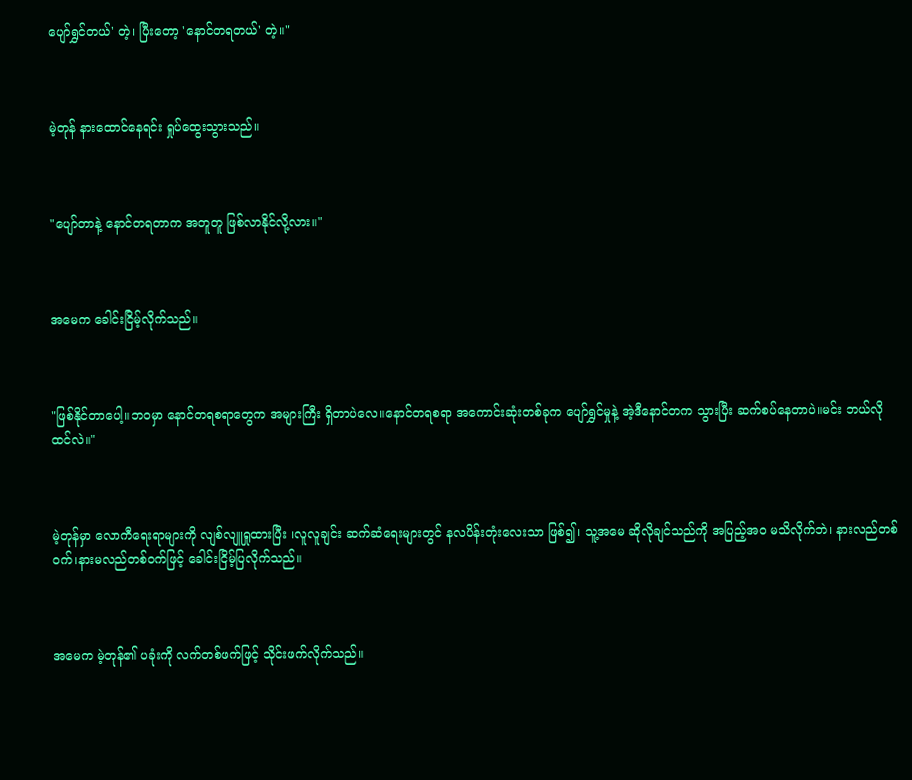ပျော်ရွှင်တယ်' တဲ့၊ ပြီးတော့ 'နောင်တရတယ်' တဲ့။"



မဲ့တုန် နားထောင်နေရင်း ရှုပ်ထွေးသွားသည်။



"ပျော်တာနဲ့ နောင်တရတာက အတူတူ ဖြစ်လာနိုင်လို့လား။"



အမေက ခေါင်းငြိမ့်လိုက်သည်။



"ဖြစ်နိုင်တာပေါ့။ဘဝမှာ နောင်တရစရာတွေက အများကြီး ရှိတာပဲလေ။နောင်တရစရာ အကောင်းဆုံးတစ်ခုက ပျော်ရွှင်မှုနဲ့ အဲ့ဒီနောင်တက သွားပြီး ဆက်စပ်နေတာပဲ။မင်း ဘယ်လို ထင်လဲ။"



မဲ့တုန်မှာ လောကီရေးရာများကို လျစ်လျူရှုထားပြီး ၊လူလူချင်း ဆက်ဆံရေးများတွင် နလပိန်းတုံးလေးသာ ဖြစ်၍၊ သူ့အမေ ဆိုလိုချင်သည်ကို အပြည့်အဝ မသိလိုက်ဘဲ၊ နားလည်တစ်ဝက်၊နားမလည်တစ်ဝက်ဖြင့် ခေါင်းငြိမ့်ပြလိုက်သည်။



အမေက မဲ့တုန်၏ ပခုံးကို လက်တစ်ဖက်ဖြင့် သိုင်းဖက်လိုက်သည်။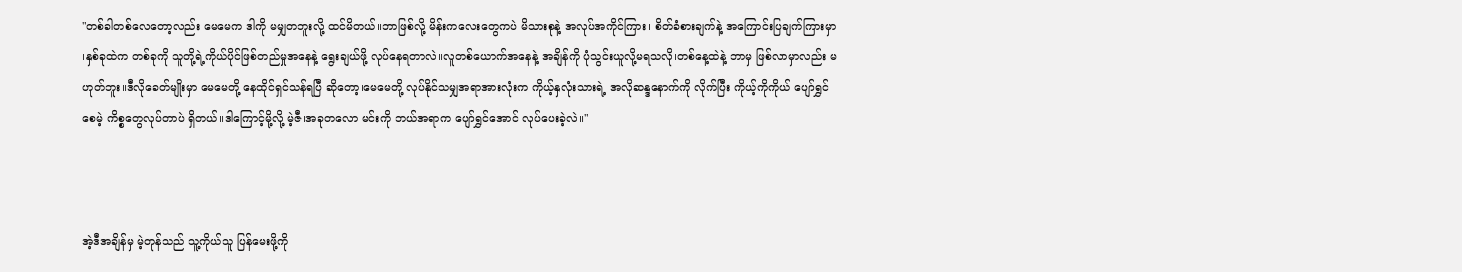"တစ်ခါတစ်လေတော့လည်း မေမေက ဒါကို မမျှတဘူးလို့ ထင်မိတယ်။ဘာဖြစ်လို့ မိန်းကလေးတွေကပဲ မိသားစုနဲ့ အလုပ်အကိုင်ကြား၊ စိတ်ခံစားချက်နဲ့ အကြောင်းပြချက်ကြားမှာ ၊နှစ်ခုထဲက တစ်ခုကို သူတို့ရဲ့ကိုယ်ပိုင်ဖြစ်တည်မှုအနေနဲ့ ရွေးချယ်ဖို့ လုပ်နေရတာလဲ။လူတစ်ယောက်အနေနဲ့ အချိန်ကို ပုံသွင်းယူလို့မရသလို၊တစ်နေ့ထဲနဲ့ ဘာမှ ဖြစ်လာမှာလည်း မဟုတ်ဘူး။ဒီလိုခေတ်မျိုးမှာ မေမေတို့ နေထိုင်ရှင်သန်ရပြီ ဆိုတော့၊မေမေတို့ လုပ်နိုင်သမျှအရာအားလုံးက ကိုယ့်နှလုံးသားရဲ့ အလိုဆန္ဒနောက်ကို လိုက်ပြီး ကိုယ့်ကိုကိုယ် ပျော်ရွှင်စေမဲ့ ကိစ္စတွေလုပ်တာပဲ ရှိတယ်။ဒါကြောင့်မို့လို့ မဲ့ဇီ၊အခုတလော မင်းကို ဘယ်အရာက ပျော်ရွှင်အောင် လုပ်ပေးခဲ့လဲ။"



အဲ့ဒီအချိန်မှ မဲ့တုန်သည် သူ့ကိုယ်သူ ပြန်မေးဖို့ကို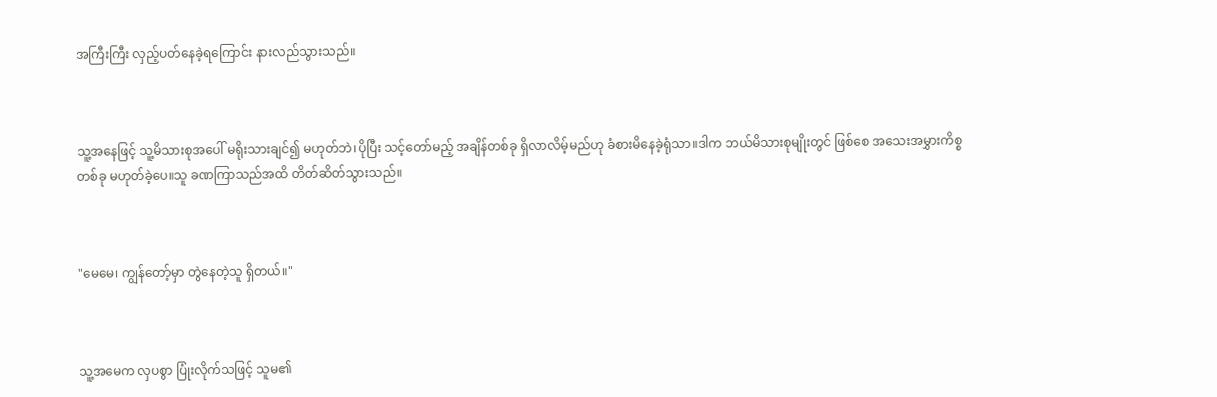အကြီးကြီး လှည့်ပတ်နေခဲ့ရကြောင်း နားလည်သွားသည်။



သူ့အနေဖြင့် သူ့မိသားစုအပေါ် မရိုးသားချင်၍ မဟုတ်ဘဲ၊ပိုပြီး သင့်တော်မည့် အချိန်တစ်ခု ရှိလာလိမ့်မည်ဟု ခံစားမိနေခဲ့ရုံသာ။ဒါက ဘယ်မိသားစုမျိုးတွင် ဖြစ်စေ အသေးအမွှားကိစ္စတစ်ခု မဟုတ်ခဲ့ပေ။သူ ခဏကြာသည်အထိ တိတ်ဆိတ်သွားသည်။



"မေမေ၊ ကျွန်တော့်မှာ တွဲနေတဲ့သူ ရှိတယ်။"



သူ့အမေက လှပစွာ ပြုံးလိုက်သဖြင့် သူမ၏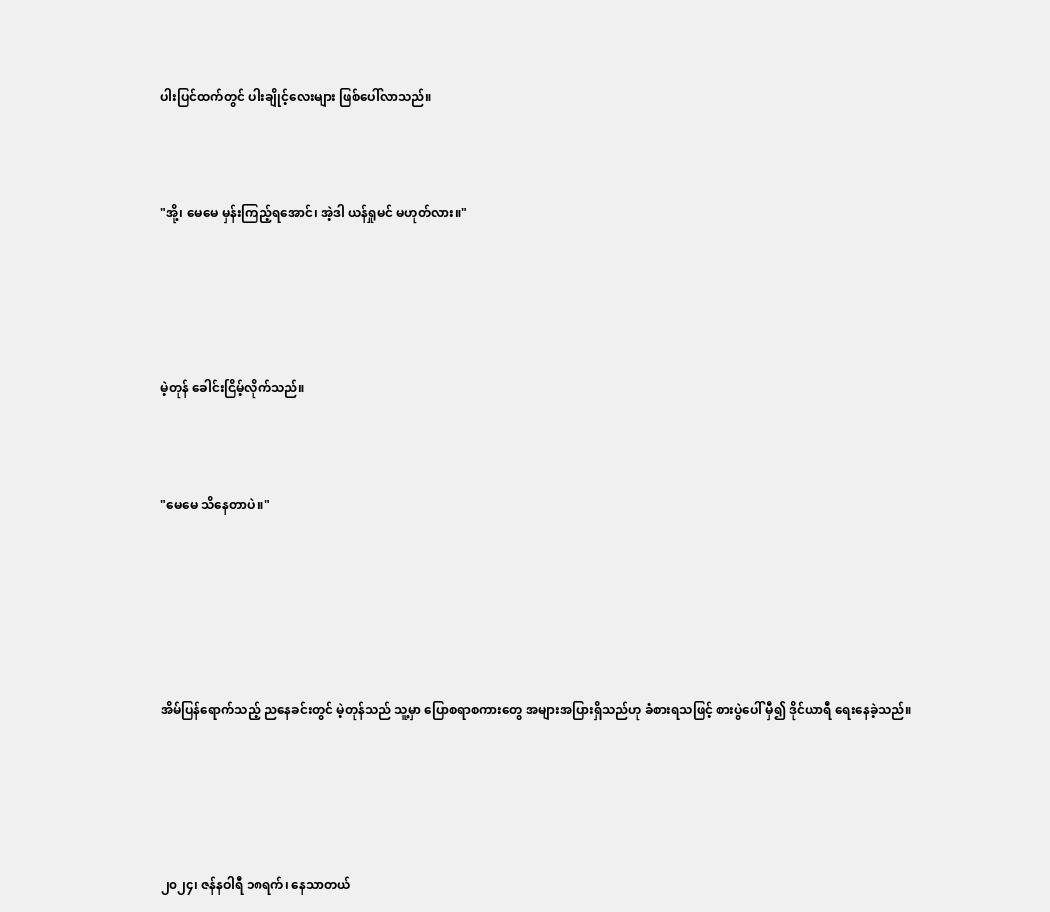ပါးပြင်ထက်တွင် ပါးချိုင့်လေးများ ဖြစ်ပေါ်လာသည်။



"အို့၊ မေမေ မှန်းကြည့်ရအောင်၊ အဲ့ဒါ ယန်ရှုမင် မဟုတ်လား။"





မဲ့တုန် ခေါင်းငြိမ့်လိုက်သည်။



"မေမေ သိနေတာပဲ။"






အိမ်ပြန်ရောက်သည့် ညနေခင်းတွင် မဲ့တုန်သည် သူ့မှာ ပြောစရာစကားတွေ အများအပြားရှိသည်ဟု ခံစားရသဖြင့် စားပွဲပေါ် မှီ၍ ဒိုင်ယာရီ ရေးနေခဲ့သည်။





၂၀၂၄၊ ဇန်နဝါရီ ၁၈ရက်၊ နေသာတယ်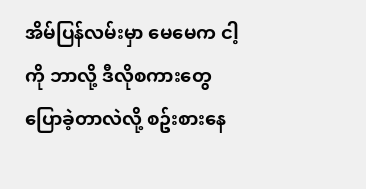အိမ်ပြန်လမ်းမှာ မေမေက ငါ့ကို ဘာလို့ ဒီလိုစကားတွေ ပြောခဲ့တာလဲလို့ စဥ်းစားနေ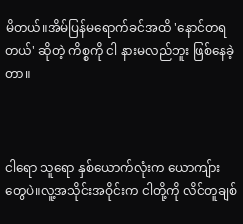မိတယ်။အိမ်ပြန်မရောက်ခင်အထိ 'နောင်တရတယ်' ဆိုတဲ့ ကိစ္စကို ငါ နားမလည်ဘူး ဖြစ်နေခဲ့တာ။



ငါရော သူရော နှစ်ယောက်လုံးက ယောကျ်ားတွေပဲ။လူ့အသိုင်းအဝိုင်းက ငါတို့ကို လိင်တူချစ်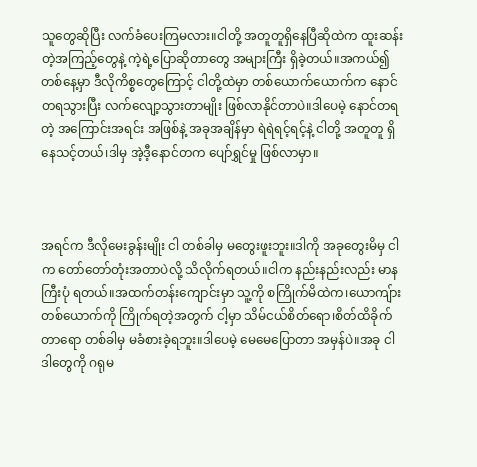သူတွေဆိုပြီး လက်ခံပေးကြမလား။ငါတို့ အတူတူရှိနေပြီဆိုထဲက ထူးဆန်းတဲ့အကြည့်တွေနဲ့ ကဲ့ရဲ့ပြောဆိုတာတွေ အများကြီး ရှိခဲ့တယ်။အကယ်၍ တစ်နေ့မှာ ဒီလိုကိစ္စတွေကြောင့် ငါတို့ထဲမှာ တစ်ယောက်ယောက်က နောင်တရသွားပြီး လက်လျော့သွားတာမျိုး ဖြစ်လာနိုင်တာပဲ။ဒါပေမဲ့ နောင်တရတဲ့ အကြောင်းအရင်း အဖြစ်နဲ့ အခုအချိန်မှာ ရဲရဲရင့်ရင့်နဲ့ ငါတို့ အတူတူ ရှိနေသင့်တယ်၊ဒါမှ အဲ့ဒီ့နောင်တက ပျော်ရွှင်မှု ဖြစ်လာမှာ။



အရင်က ဒီလိုမေးခွန်းမျိုး ငါ တစ်ခါမှ မတွေးဖူးဘူး။ဒါကို အခုတွေးမိမှ ငါက တော်တော်တုံးအတာပဲလို့ သိလိုက်ရတယ်။ငါက နည်းနည်းလည်း မာနကြီးပုံ ရတယ်။အထက်တန်းကျောင်းမှာ သူ့ကို စကြိုက်မိထဲက၊ယောကျ်ားတစ်ယောက်ကို ကြိုက်ရတဲ့အတွက် ငါ့မှာ သိမ်ငယ်စိတ်ရော၊စိတ်ထိခိုက်တာရော တစ်ခါမှ မခံစားခဲ့ရဘူး။ဒါပေမဲ့ မေမေပြောတာ အမှန်ပဲ။အခု ငါ ဒါတွေကို ဂရုမ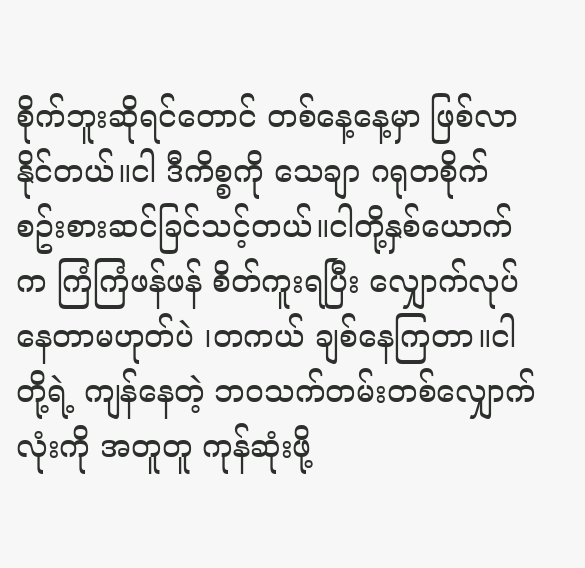စိုက်ဘူးဆိုရင်တောင် တစ်နေ့နေ့မှာ ဖြစ်လာနိုင်တယ်။ငါ ဒီကိစ္စကို သေချာ ဂရုတစိုက် စဥ်းစားဆင်ခြင်သင့်တယ်။ငါတို့နှစ်ယောက်က ကြံကြံဖန်ဖန် စိတ်ကူးရပြီး လျှောက်လုပ်နေတာမဟုတ်ပဲ ၊တကယ် ချစ်နေကြတာ။ငါတို့ရဲ့ ကျန်နေတဲ့ ဘဝသက်တမ်းတစ်လျှောက်လုံးကို အတူတူ ကုန်ဆုံးဖို့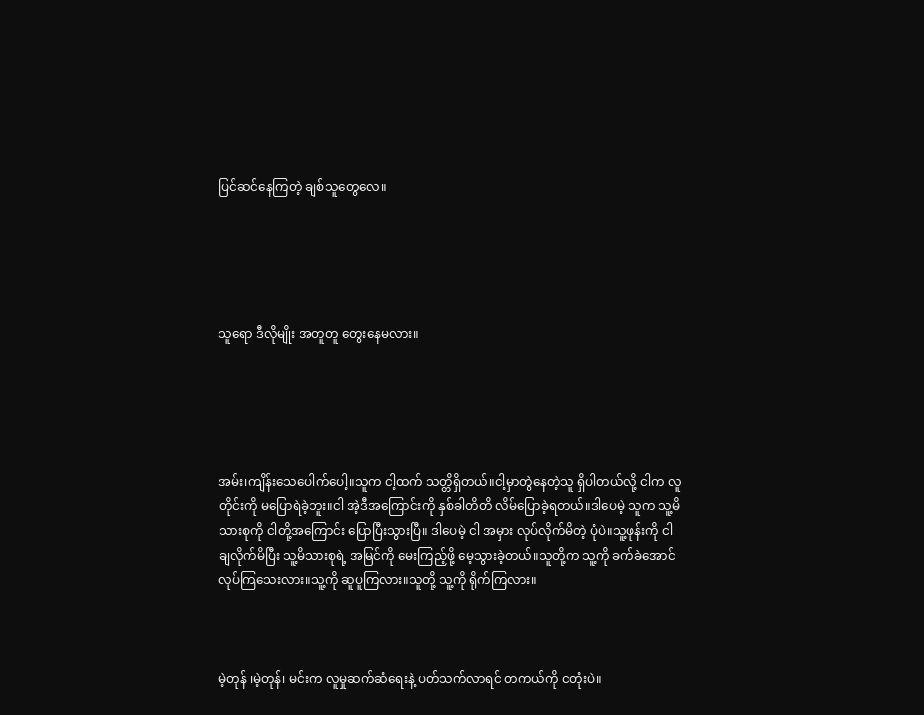ပြင်ဆင်နေကြတဲ့ ချစ်သူတွေလေ။





သူရော ဒီလိုမျိုး အတူတူ တွေးနေမလား။





အမ်း၊ကျိန်းသေပေါက်ပေါ့။သူက ငါ့ထက် သတ္တိရှိတယ်။ငါ့မှာတွဲနေတဲ့သူ ရှိပါတယ်လို့ ငါက လူတိုင်းကို မပြောရဲခဲ့ဘူး။ငါ အဲ့ဒီအကြောင်းကို နှစ်ခါတိတိ လိမ်ပြောခဲ့ရတယ်။ဒါပေမဲ့ သူက သူ့မိသားစုကို ငါတို့အကြောင်း ပြောပြီးသွားပြီ။ ဒါပေမဲ့ ငါ အမှား လုပ်လိုက်မိတဲ့ ပုံပဲ။သူ့ဖုန်းကို ငါ ချလိုက်မိပြီး သူ့မိသားစုရဲ့ အမြင်ကို မေးကြည့်ဖို့ မေ့သွားခဲ့တယ်။သူတို့က သူ့ကို ခက်ခဲအောင် လုပ်ကြသေးလား။သူ့ကို ဆူပူကြလား။သူတို့ သူ့ကို ရိုက်ကြလား။



မဲ့တုန် ၊မဲ့တုန်၊ မင်းက လူမှုဆက်ဆံရေးနဲ့ ပတ်သက်လာရင် တကယ်ကို ငတုံးပဲ။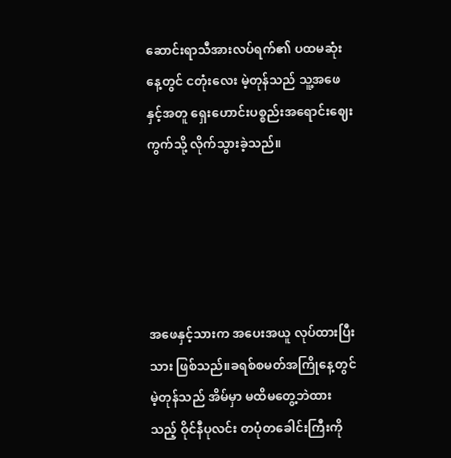ဆောင်းရာသီအားလပ်ရက်၏ ပထမဆုံးနေ့တွင် ငတုံးလေး မဲ့တုန်သည် သူ့အဖေနှင့်အတူ ရှေးဟောင်းပစ္စည်းအရောင်းဈေးကွက်သို့ လိုက်သွားခဲ့သည်။





အဖေနှင့်သားက အပေးအယူ လုပ်ထားပြီးသား ဖြစ်သည်။ခရစ်စမတ်အကြိုနေ့တွင် မဲ့တုန်သည် အိမ်မှာ မထိမတွေ့ဘဲထားသည့် ဝိုင်နီပုလင်း တပုံတခေါင်းကြီးကို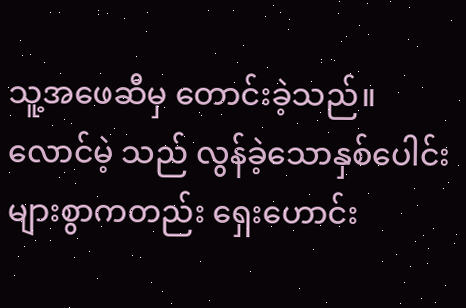သူ့အဖေဆီမှ တောင်းခဲ့သည်။လောင်မဲ့ သည် လွန်ခဲ့သောနှစ်ပေါင်းများစွာကတည်း ရှေးဟောင်း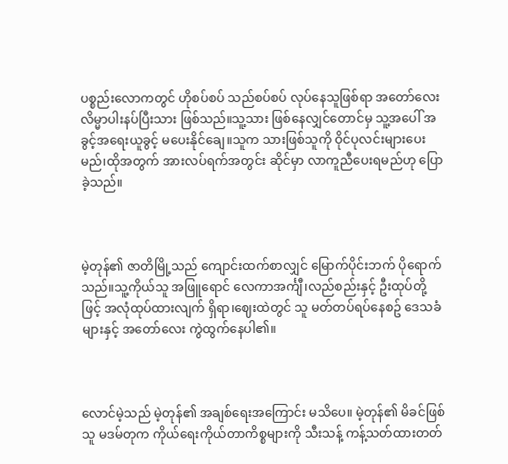ပစ္စည်းလောကတွင် ဟိုစပ်စပ် သည်စပ်စပ် လုပ်နေသူဖြစ်ရာ အတော်လေး လိမ္မာပါးနပ်ပြီးသား ဖြစ်သည်။သူ့သား ဖြစ်နေလျှင်တောင်မှ သူ့အပေါ် အခွင့်အရေးယူခွင့် မပေးနိုင်ချေ။သူက သားဖြစ်သူကို ဝိုင်ပုလင်းများပေးမည်၊ထိုအတွက် အားလပ်ရက်အတွင်း ဆိုင်မှာ လာကူညီပေးရမည်ဟု ပြောခဲ့သည်။



မဲ့တုန်၏ ဇာတိမြို့သည် ကျောင်းထက်စာလျှင် မြောက်ပိုင်းဘက် ပိုရောက်သည်။သူ့ကိုယ်သူ အဖြူရောင် လေကာအင်္ကျီ၊လည်စည်းနှင့် ဦးထုပ်တို့ဖြင့် အလုံထုပ်ထားလျက် ရှိရာ၊ဈေးထဲတွင် သူ မတ်တပ်ရပ်နေစဥ် ဒေသခံများနှင့် အတော်လေး ကွဲထွက်နေပါ၏။



လောင်မဲ့သည် မဲ့တုန်၏ အချစ်ရေးအကြောင်း မသိပေ။ မဲ့တုန်၏ မိခင်ဖြစ်သူ မဒမ်တုက ကိုယ်ရေးကိုယ်တာကိစ္စများကို သီးသန့် ကန့်သတ်ထားတတ်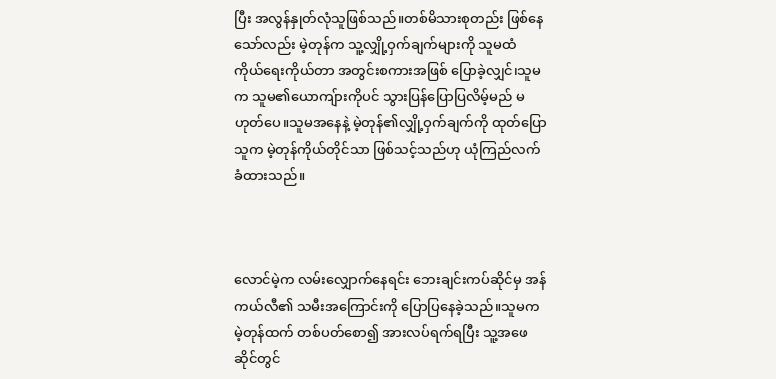ပြီး အလွန်နှုတ်လုံသူဖြစ်သည်။တစ်မိသားစုတည်း ဖြစ်နေသော်လည်း မဲ့တုန်က သူ့လျှို့ဝှက်ချက်များကို သူမထံ ကိုယ်ရေးကိုယ်တာ အတွင်းစကားအဖြစ် ပြောခဲ့လျှင်၊သူမက သူမ၏ယောကျ်ားကိုပင် သွားပြန်ပြောပြလိမ့်မည် မဟုတ်ပေ။သူမအနေနဲ့ မဲ့တုန်၏လျှို့ဝှက်ချက်ကို ထုတ်ပြောသူက မဲ့တုန်ကိုယ်တိုင်သာ ဖြစ်သင့်သည်ဟု ယုံကြည်လက်ခံထားသည်။



လောင်မဲ့က လမ်းလျှောက်နေရင်း ဘေးချင်းကပ်ဆိုင်မှ အန်ကယ်လီ၏ သမီးအကြောင်းကို ပြောပြနေခဲ့သည်။သူမက မဲ့တုန်ထက် တစ်ပတ်စော၍ အားလပ်ရက်ရပြီး သူ့အဖေဆိုင်တွင်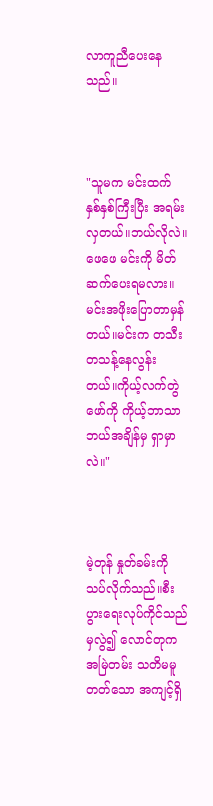လာကူညီပေးနေသည်။



"သူမက မင်းထက် နှစ်နှစ်ကြီးပြီး အရမ်းလှတယ်။ဘယ်လိုလဲ။ ဖေဖေ မင်းကို မိတ်ဆက်ပေးရမလား။မင်းအဖိုးပြောတာမှန်တယ်။မင်းက တသီးတသန့်နေလွန်းတယ်။ကိုယ့်လက်တွဲဖော်ကို ကိုယ့်ဘာသာ ဘယ်အချိန်မှ ရှာမှာလဲ။"



မဲ့တုန် နှုတ်ခမ်းကို သပ်လိုက်သည်။စီးပွားရေးလုပ်ကိုင်သည် မှလွဲ၍ လောင်တုက အမြဲတမ်း သတိမမူတတ်သော အကျင့်ရှိ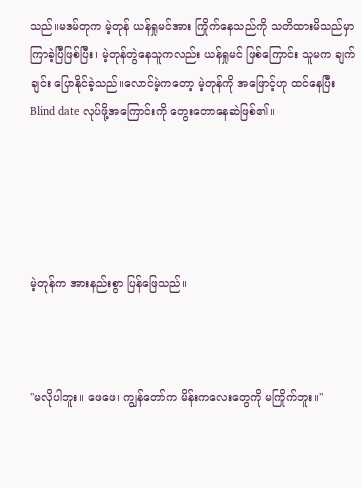သည်။မဒမ်တုက မဲ့တုန် ယန်ရှုမင်အား ကြိုက်နေသည်ကို သတိထားမိသည်မှာ ကြာခဲ့ပြီဖြစ်ပြီး၊ မဲ့တုန်တွဲနေသူကလည်း ယန်ရှုမင် ဖြစ်ကြောင်း သူမက ချက်ချင်း ပြောနိုင်ခဲ့သည်။လောင်မဲ့ကတော့ မဲ့တုန်ကို အဖြောင့်ဟု ထင်နေပြီး Blind date လုပ်ဖို့အကြောင်းကို တွေးတောနေဆဲဖြစ်၏။





မဲ့တုန်က အားနည်းစွာ ပြန်ဖြေသည်။



"မလိုပါဘူး။ ဖေဖေ၊ ကျွန်တော်က မိန်းကလေးတွေကို မကြိုက်ဘူး။"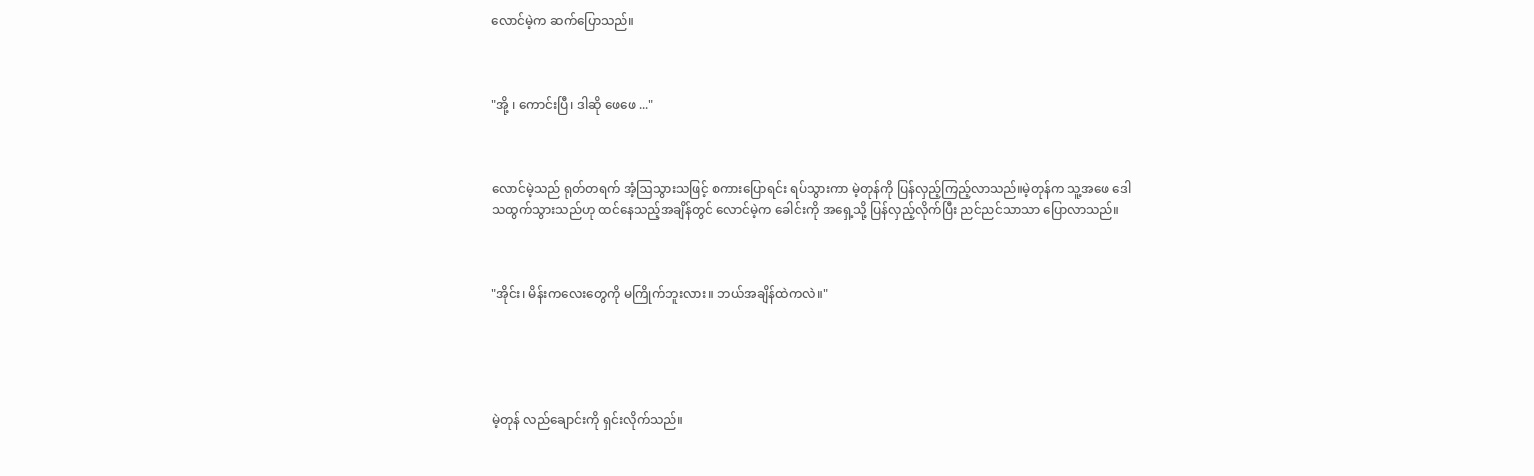လောင်မဲ့က ဆက်ပြောသည်။



"အို့ ၊ ကောင်းပြီ၊ ဒါဆို ဖေဖေ ..."



လောင်မဲ့သည် ရုတ်တရက် အံ့ဩသွားသဖြင့် စကားပြောရင်း ရပ်သွားကာ မဲ့တုန်ကို ပြန်လှည့်ကြည့်လာသည်။မဲ့တုန်က သူ့အဖေ ဒေါသထွက်သွားသည်ဟု ထင်နေသည့်အချိန်တွင် လောင်မဲ့က ခေါင်းကို အရှေ့သို့ ပြန်လှည့်လိုက်ပြီး ညင်ညင်သာသာ ပြောလာသည်။



"အိုင်း၊ မိန်းကလေးတွေကို မကြိုက်ဘူးလား။ ဘယ်အချိန်ထဲကလဲ။"





မဲ့တုန် လည်ချောင်းကို ရှင်းလိုက်သည်။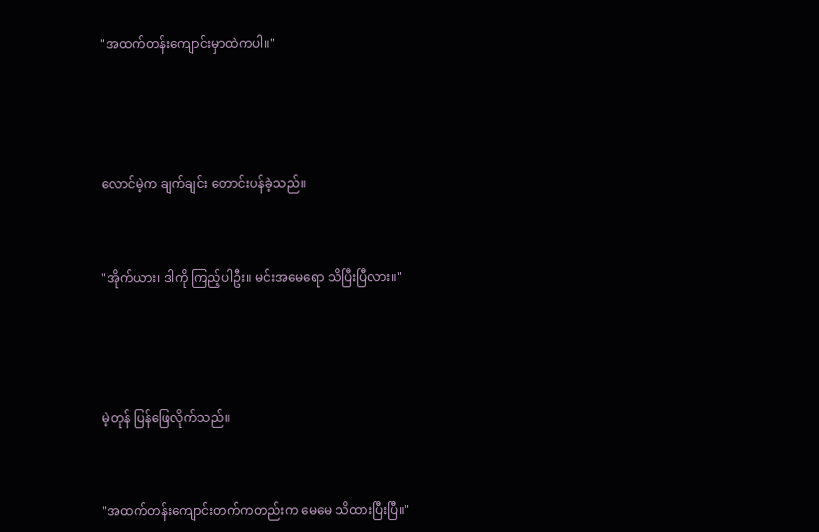"အထက်တန်းကျောင်းမှာထဲကပါ။"





လောင်မဲ့က ချက်ချင်း တောင်းပန်ခဲ့သည်။



"အိုက်ယား၊ ဒါကို ကြည့်ပါဦး။ မင်းအမေရော သိပြီးပြီလား။"





မဲ့တုန် ပြန်ဖြေလိုက်သည်။



"အထက်တန်းကျောင်းတက်ကတည်းက မေမေ သိထားပြီးပြီ။"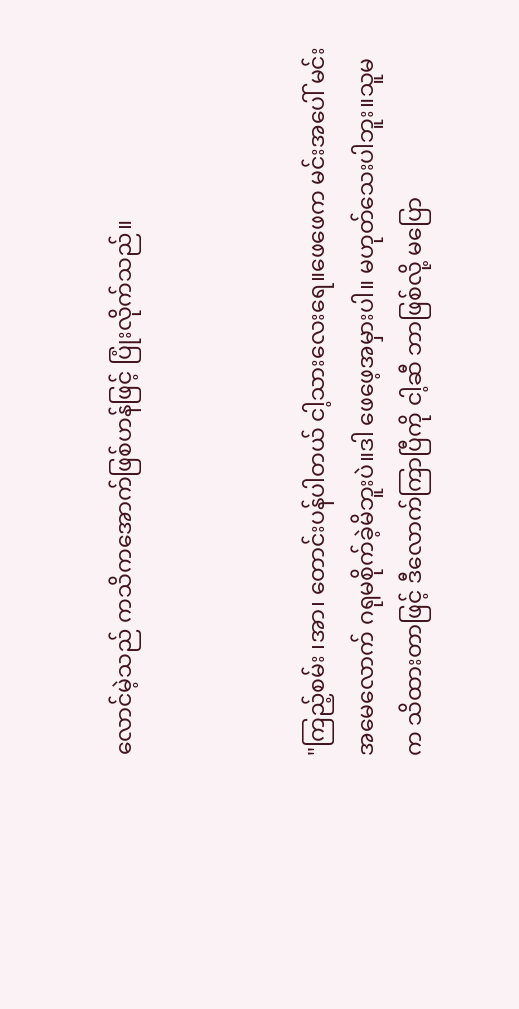လောင်မဲ့သည် ကသိကအောက်ဖြစ်ဟန်ဖြင့် ပြုံးလိုက်သည်။



"ကြည့်စမ်း ၊အာ၊ တောင်းပန်ပါတယ် ငါ့သားလေးရေ။ဖေဖေက မင်းအပေါ် မင်းအမေလောက် ဂရုမစိုက်ခဲ့မိဘူးပဲ။ဒါ ဖေဖေ့အမှားပါ။ မဟုတ်သေးပါဘူး။သူမက သိထားတာဖြင့် ဒီလောက်ကြာပြီကို ငါ့ဆီ ဘာဖြစ်လို့ မပြော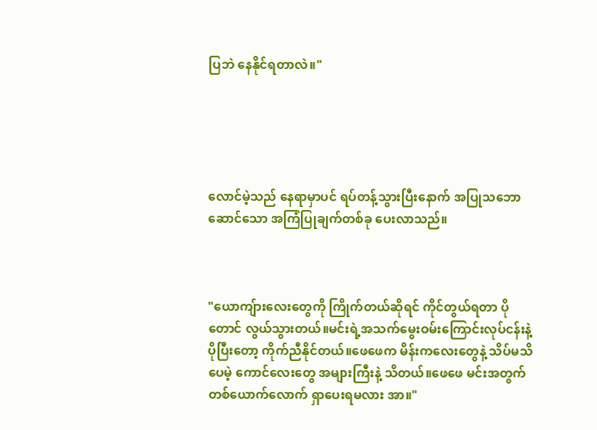ပြဘဲ နေနိုင်ရတာလဲ။"





လောင်မဲ့သည် နေရာမှာပင် ရပ်တန့်သွားပြီးနောက် အပြုသဘောဆောင်သော အကြံပြုချက်တစ်ခု ပေးလာသည်။



"ယောကျ်ားလေးတွေကို ကြိုက်တယ်ဆိုရင် ကိုင်တွယ်ရတာ ပိုတောင် လွယ်သွားတယ်။မင်းရဲ့အသက်မွေးဝမ်းကြောင်းလုပ်ငန်းနဲ့ ပိုပြီးတော့ ကိုက်ညီနိုင်တယ်။ဖေဖေက မိန်းကလေးတွေနဲ့ သိပ်မသိပေမဲ့ ကောင်လေးတွေ အများကြီးနဲ့ သိတယ်။ဖေဖေ မင်းအတွက် တစ်ယောက်လောက် ရှာပေးရမလား အာ။"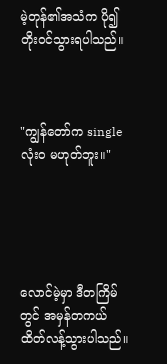မဲ့တုန်၏အသံက ပို၍ တိုးဝင်သွားရပါသည်။



"ကျွန်တော်က single လုံးဝ မဟုတ်ဘူး။"





လောင်မဲ့မှာ ဒီတကြိမ်တွင် အမှန်တကယ် ထိတ်လန့်သွားပါသည်။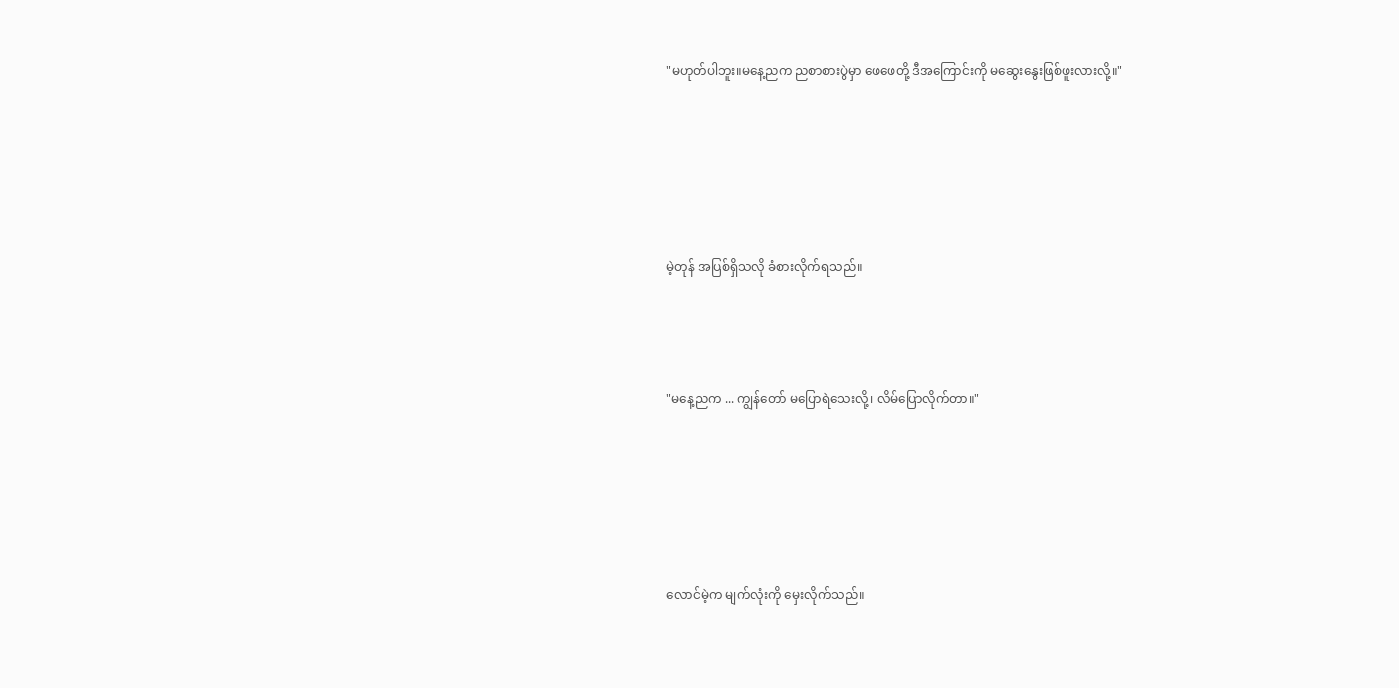"မဟုတ်ပါဘူး။မနေ့ညက ညစာစားပွဲမှာ ဖေဖေတို့ ဒီအကြောင်းကို မဆွေးနွေးဖြစ်ဖူးလားလို့။"





မဲ့တုန် အပြစ်ရှိသလို ခံစားလိုက်ရသည်။



"မနေ့ညက ... ကျွန်တော် မပြောရဲသေးလို့၊ လိမ်ပြောလိုက်တာ။"





လောင်မဲ့က မျက်လုံးကို မှေးလိုက်သည်။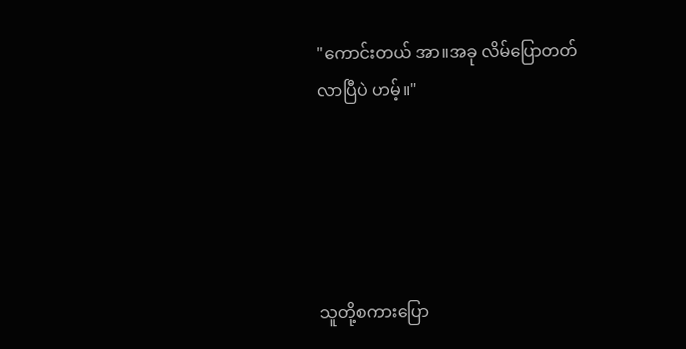"ကောင်းတယ် အာ။အခု လိမ်ပြောတတ်လာပြီပဲ ဟမ့်။"





သူတို့စကားပြော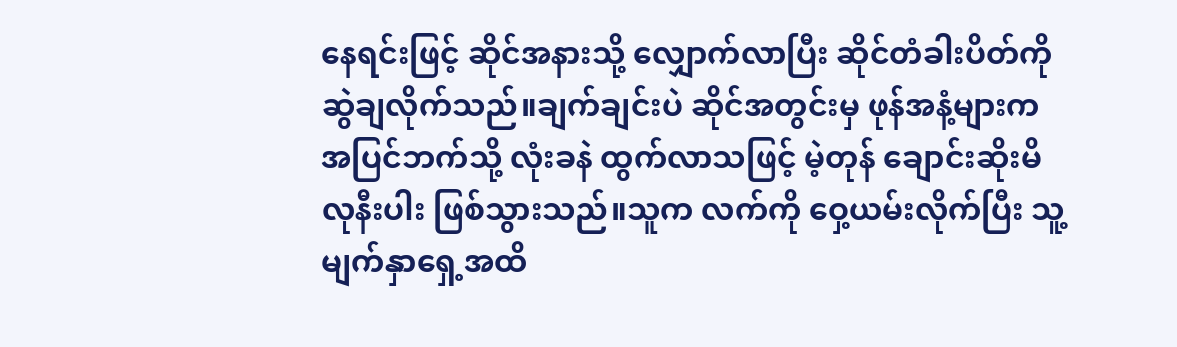နေရင်းဖြင့် ဆိုင်အနားသို့ လျှောက်လာပြီး ဆိုင်တံခါးပိတ်ကို ဆွဲချလိုက်သည်။ချက်ချင်းပဲ ဆိုင်အတွင်းမှ ဖုန်အနံ့များက အပြင်ဘက်သို့ လုံးခနဲ ထွက်လာသဖြင့် မဲ့တုန် ချောင်းဆိုးမိလုနီးပါး ဖြစ်သွားသည်။သူက လက်ကို ဝှေ့ယမ်းလိုက်ပြီး သူ့မျက်နှာရှေ့အထိ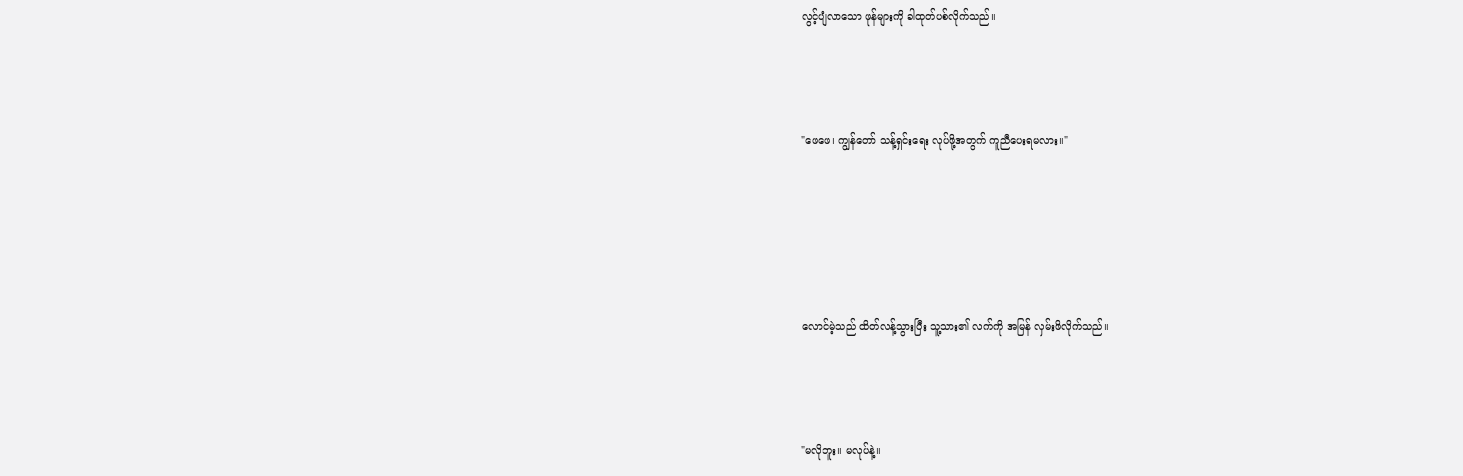လွင့်ပျံလာသော ဖုန်များကို ခါထုတ်ပစ်လိုက်သည်။



"ဖေဖေ၊ ကျွန်တော် သန့်ရှင်းရေး လုပ်ဖို့အတွက် ကူညီပေးရမလား။"





လောင်မဲ့သည် ထိတ်လန့်သွားပြီး သူ့သား၏ လက်ကို အမြန် လှမ်းဖိလိုက်သည်။



"မလိုဘူး။ မလုပ်နဲ့။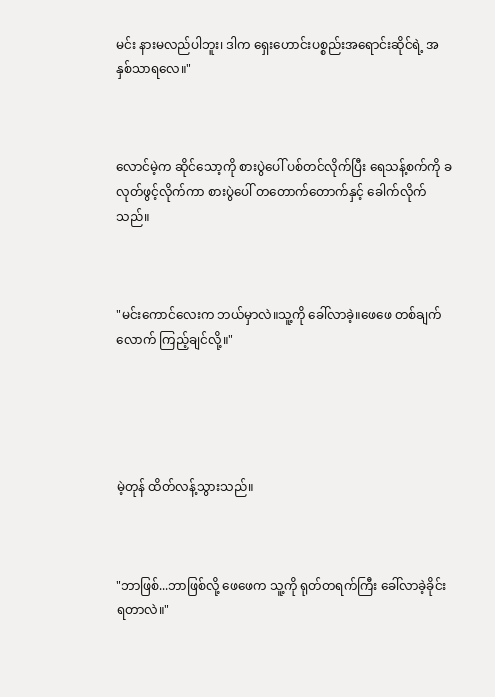မင်း နားမလည်ပါဘူး၊ ဒါက ရှေးဟောင်းပစ္စည်းအရောင်းဆိုင်ရဲ့ အနှစ်သာရလေ။"



လောင်မဲ့က ဆိုင်သော့ကို စားပွဲပေါ် ပစ်တင်လိုက်ပြီး ရေသန့်စက်ကို ခလုတ်ဖွင့်လိုက်ကာ စားပွဲပေါ် တတောက်တောက်နှင့် ခေါက်လိုက်သည်။



"မင်းကောင်လေးက ဘယ်မှာလဲ။သူ့ကို ခေါ်လာခဲ့။ဖေဖေ တစ်ချက်လောက် ကြည့်ချင်လို့။"





မဲ့တုန် ထိတ်လန့်သွားသည်။



"ဘာဖြစ်...ဘာဖြစ်လို့ ဖေဖေက သူ့ကို ရုတ်တရက်ကြီး ခေါ်လာခဲ့ခိုင်းရတာလဲ။"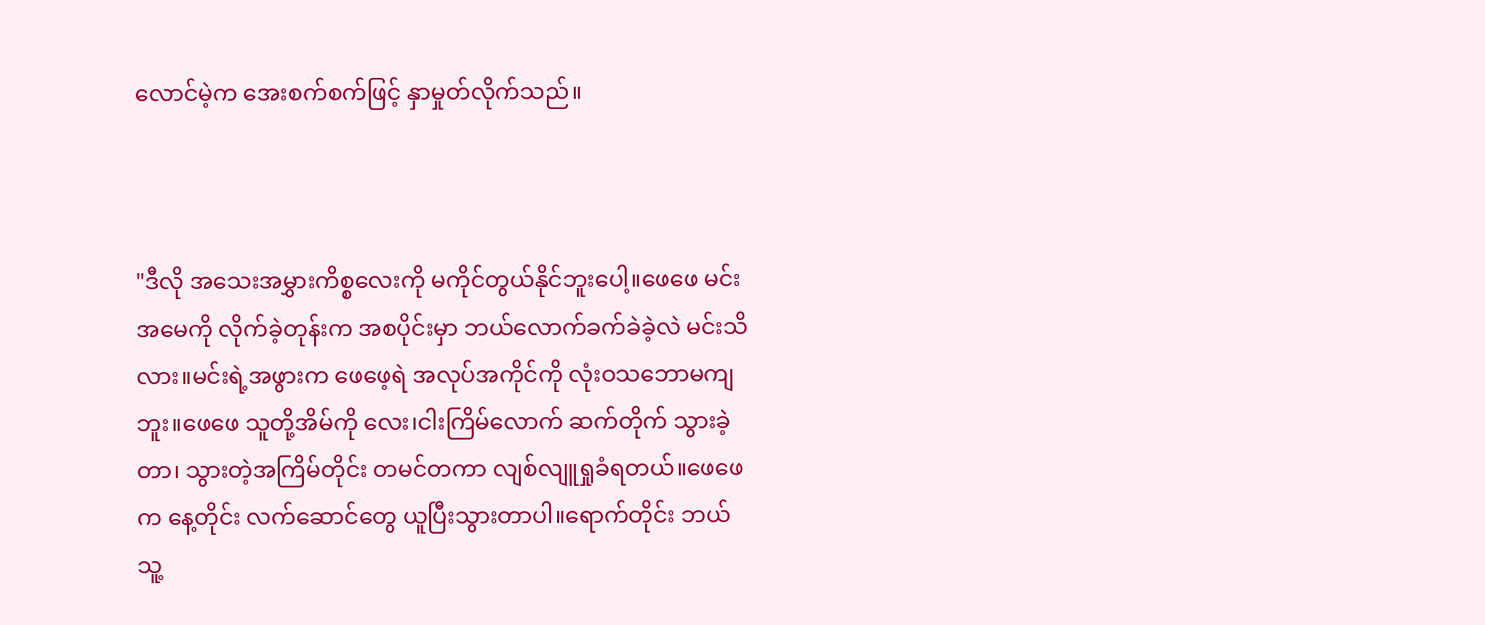လောင်မဲ့က အေးစက်စက်ဖြင့် နှာမှုတ်လိုက်သည်။



"ဒီလို အသေးအမွှားကိစ္စလေးကို မကိုင်တွယ်နိုင်ဘူးပေါ့။ဖေဖေ မင်းအမေကို လိုက်ခဲ့တုန်းက အစပိုင်းမှာ ဘယ်လောက်ခက်ခဲခဲ့လဲ မင်းသိလား။မင်းရဲ့အဖွားက ဖေဖေ့ရဲ အလုပ်အကိုင်ကို လုံးဝသဘောမကျဘူး။ဖေဖေ သူတို့အိမ်ကို လေး၊ငါးကြိမ်လောက် ဆက်တိုက် သွားခဲ့တာ၊ သွားတဲ့အကြိမ်တိုင်း တမင်တကာ လျစ်လျူရှုခံရတယ်။ဖေဖေက နေ့တိုင်း လက်ဆောင်တွေ ယူပြီးသွားတာပါ။ရောက်တိုင်း ဘယ်သူ့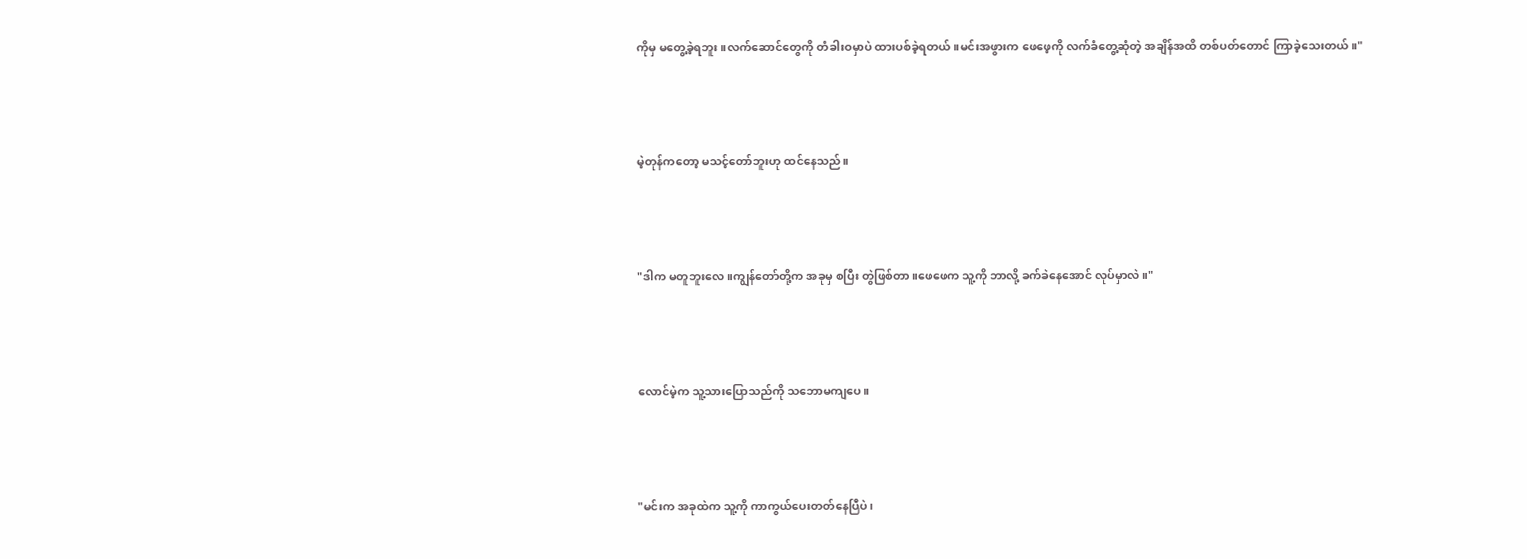ကိုမှ မတွေ့ခဲ့ရဘူး။လက်ဆောင်တွေကို တံခါးဝမှာပဲ ထားပစ်ခဲ့ရတယ်။မင်းအဖွားက ဖေဖေ့ကို လက်ခံတွေ့ဆုံတဲ့ အချိန်အထိ တစ်ပတ်တောင် ကြာခဲ့သေးတယ်။"



မဲ့တုန်ကတော့ မသင့်တော်ဘူးဟု ထင်နေသည်။



"ဒါက မတူဘူးလေ။ကျွန်တော်တို့က အခုမှ စပြီး တွဲဖြစ်တာ။ဖေဖေက သူ့ကို ဘာလို့ ခက်ခဲနေအောင် လုပ်မှာလဲ။"



လောင်မဲ့က သူ့သားပြောသည်ကို သဘောမကျပေ။



"မင်းက အခုထဲက သူ့ကို ကာကွယ်ပေးတတ်နေပြီပဲ၊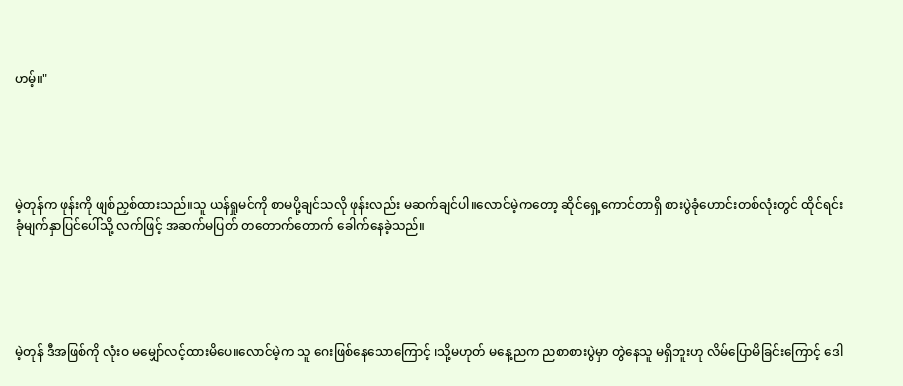ဟမ့်။"





မဲ့တုန်က ဖုန်းကို ဖျစ်ညှစ်ထားသည်။သူ ယန်ရှုမင်ကို စာမပို့ချင်သလို ဖုန်းလည်း မဆက်ချင်ပါ။လောင်မဲ့ကတော့ ဆိုင်ရှေ့ကောင်တာရှိ စားပွဲခုံဟောင်းတစ်လုံးတွင် ထိုင်ရင်း ခုံမျက်နှာပြင်ပေါ်သို့ လက်ဖြင့် အဆက်မပြတ် တတောက်တောက် ခေါက်နေခဲ့သည်။





မဲ့တုန် ဒီအဖြစ်ကို လုံးဝ မမျှော်လင့်ထားမိပေ။လောင်မဲ့က သူ ဂေးဖြစ်နေသောကြောင့် ၊သို့မဟုတ် မနေ့ညက ညစာစားပွဲမှာ တွဲနေသူ မရှိဘူးဟု လိမ်ပြောမိခြင်းကြောင့် ဒေါ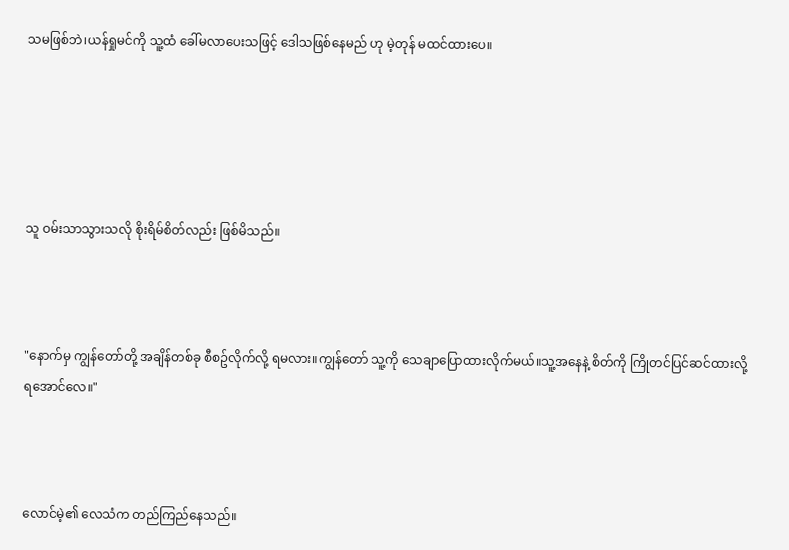သမဖြစ်ဘဲ၊ယန်ရှုမင်ကို သူ့ထံ ခေါ်မလာပေးသဖြင့် ဒေါသဖြစ်နေမည် ဟု မဲ့တုန် မထင်ထားပေ။





သူ ဝမ်းသာသွားသလို စိုးရိမ်စိတ်လည်း ဖြစ်မိသည်။



"နောက်မှ ကျွန်တော်တို့ အချိန်တစ်ခု စီစဥ်လိုက်လို့ ရမလား။ကျွန်တော် သူ့ကို သေချာပြောထားလိုက်မယ်။သူ့အနေနဲ့ စိတ်ကို ကြိုတင်ပြင်ဆင်ထားလို့ ရအောင်လေ။"



လောင်မဲ့၏ လေသံက တည်ကြည်နေသည်။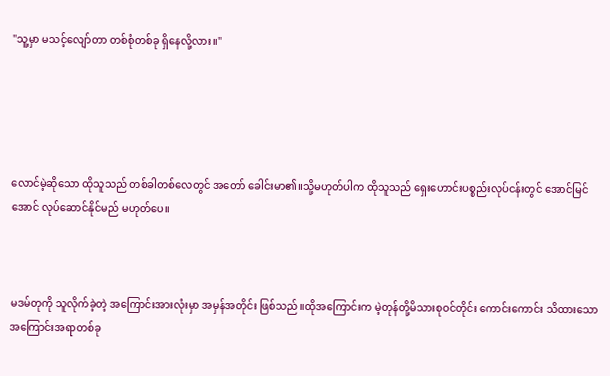"သူ့မှာ မသင့်လျော်တာ တစ်စုံတစ်ခု ရှိနေလို့လား။"





လောင်မဲ့ဆိုသော ထိုသူသည် တစ်ခါတစ်လေတွင် အတော် ခေါင်းမာ၏။သို့မဟုတ်ပါက ထိုသူသည် ရှေးဟောင်းပစ္စည်းလုပ်ငန်းတွင် အောင်မြင်အောင် လုပ်ဆောင်နိုင်မည် မဟုတ်ပေ။



မဒမ်တုကို သူလိုက်ခဲ့တဲ့ အကြောင်းအားလုံးမှာ အမှန်အတိုင်း ဖြစ်သည်။ထိုအကြောင်းက မဲ့တုန်တို့မိသားစုဝင်တိုင်း ကောင်းကောင်း သိထားသော အကြောင်းအရာတစ်ခု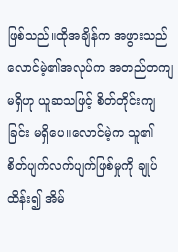ဖြစ်သည်။ထိုအချိန်က အဖွားသည် လောင်မဲ့၏အလုပ်က အတည်တကျမရှိဟု ယူဆသဖြင့် စိတ်တိုင်းကျခြင်း မရှိပေ။လောင်မဲ့က သူ၏ စိတ်ပျက်လက်ပျက်ဖြစ်မှုကို ချုပ်ထိန်း၍ အိမ်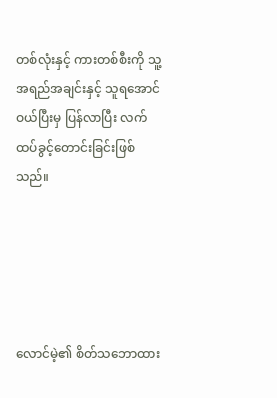တစ်လုံးနှင့် ကားတစ်စီးကို သူ့အရည်အချင်းနှင့် သူရအောင်ဝယ်ပြီးမှ ပြန်လာပြီး လက်ထပ်ခွင့်တောင်းခြင်းဖြစ်သည်။





လောင်မဲ့၏ စိတ်သဘောထား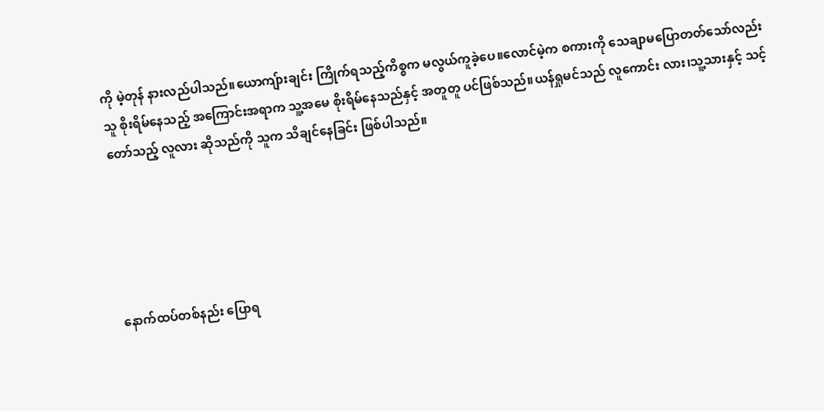ကို မဲ့တုန် နားလည်ပါသည်။ယောကျ်ားချင်း ကြိုက်ရသည့်ကိစ္စက မလွယ်ကူခဲ့ပေ။လောင်မဲ့က စကားကို သေချာမပြောတတ်သော်လည်း သူ စိုးရိမ်နေသည့် အကြောင်းအရာက သူ့အမေ စိုးရိမ်နေသည်နှင့် အတူတူ ပင်ဖြစ်သည်။ယန်ရှုမင်သည် လူကောင်း လား၊သူ့သားနှင့် သင့်တော်သည့် လူလား ဆိုသည်ကို သူက သိချင်နေခြင်း ဖြစ်ပါသည်။





နောက်ထပ်တစ်နည်း ပြောရ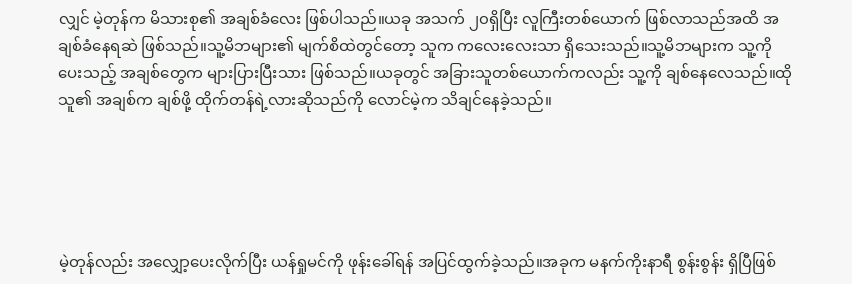လျှင် မဲ့တုန်က မိသားစု၏ အချစ်ခံလေး ဖြစ်ပါသည်။ယခု အသက် ၂၀ရှိပြီး လူကြီးတစ်ယောက် ဖြစ်လာသည်အထိ အချစ်ခံနေရဆဲ ဖြစ်သည်။သူ့မိဘများ၏ မျက်စိထဲတွင်တော့ သူက ကလေးလေးသာ ရှိသေးသည်။သူ့မိဘများက သူ့ကို ပေးသည့် အချစ်တွေက များပြားပြီးသား ဖြစ်သည်။ယခုတွင် အခြားသူတစ်ယောက်ကလည်း သူ့ကို ချစ်နေလေသည်။ထိုသူ၏ အချစ်က ချစ်ဖို့ ထိုက်တန်ရဲ့လားဆိုသည်ကို လောင်မဲ့က သိချင်နေခဲ့သည်။





မဲ့တုန်လည်း အလျှော့ပေးလိုက်ပြီး ယန်ရှုမင်ကို ဖုန်းခေါ်ရန် အပြင်ထွက်ခဲ့သည်။အခုက မနက်ကိုးနာရီ စွန်းစွန်း ရှိပြီဖြစ်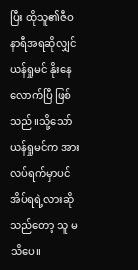ပြီး ထိုသူ၏ဇီဝနာရီအရဆိုလျှင် ယန်ရှုမင် နိုးနေလောက်ပြီ ဖြစ်သည်။သို့သော် ယန်ရှုမင်က အားလပ်ရက်မှာပင် အိပ်ရရဲ့လားဆိုသည်တော့ သူ မသိပေ။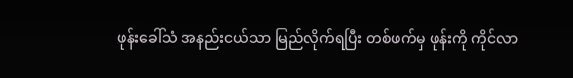ဖုန်းခေါ်သံ အနည်းငယ်သာ မြည်လိုက်ရပြီး တစ်ဖက်မှ ဖုန်းကို ကိုင်လာ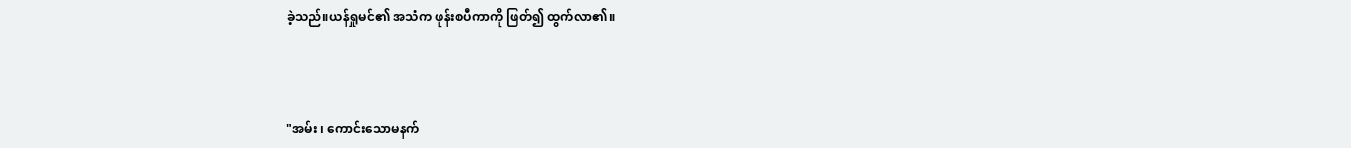ခဲ့သည်။ယန်ရှုမင်၏ အသံက ဖုန်းစပီကာကို ဖြတ်၍ ထွက်လာ၏။



"အမ်း ၊ ကောင်းသောမနက်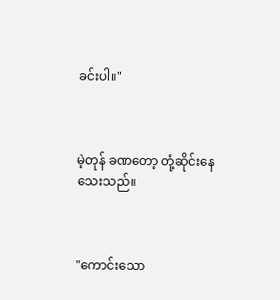ခင်းပါ။"



မဲ့တုန် ခဏတော့ တုံ့ဆိုင်းနေသေးသည်။



"ကောင်းသော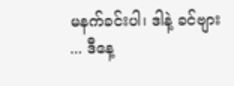မနက်ခင်းပါ၊ ဒါနဲ့ ခင်ဗျား ... ဒီနေ့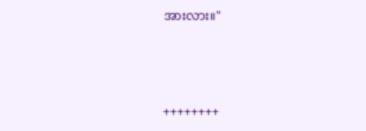အားလား။"



++++++++